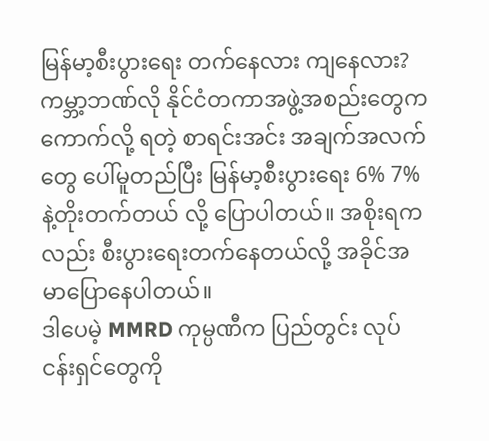မြန်မာ့စီးပွားရေး တက်နေလား ကျနေလား?
ကမ္ဘာ့ဘဏ်လို နိုင်ငံတကာအဖွဲ့အစည်းတွေက ကောက်လို့ ရတဲ့ စာရင်းအင်း အချက်အလက်တွေ ပေါ်မူတည်ပြီး မြန်မာ့စီးပွားရေး 6% 7% နဲ့တိုးတက်တယ် လို့ ပြောပါတယ်။ အစိုးရကလည်း စီးပွားရေးတက်နေတယ်လို့ အခိုင်အမာပြောနေပါတယ်။
ဒါပေမဲ့ MMRD ကုမ္ပဏီက ပြည်တွင်း လုပ်ငန်းရှင်တွေကို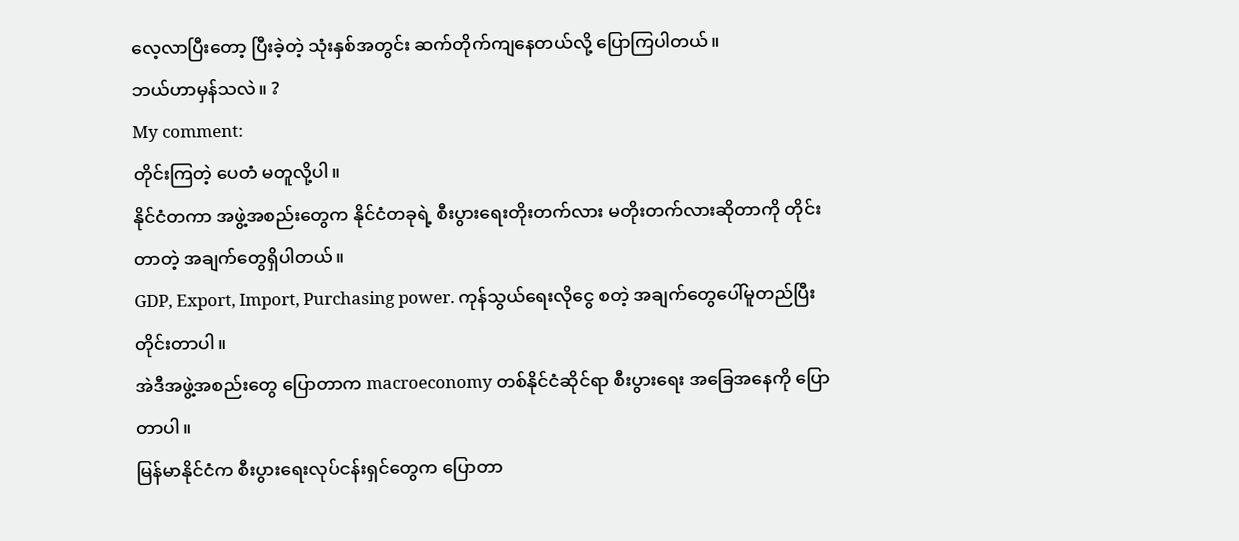လေ့လာပြီးတော့ ပြီးခဲ့တဲ့ သုံးနှစ်အတွင်း ဆက်တိုက်ကျနေတယ်လို့ ပြောကြပါတယ်။
ဘယ်ဟာမှန်သလဲ။ ?
My comment:
တိုင်းကြတဲ့ ပေတံ မတူလို့ပါ။
နိုင်ငံတကာ အဖွဲ့အစည်းတွေက နိုင်ငံတခုရဲ့ စီးပွားရေးတိုးတက်လား မတိုးတက်လားဆိုတာကို တိုင်းတာတဲ့ အချက်တွေရှိပါတယ်။
GDP, Export, Import, Purchasing power. ကုန်သွယ်ရေးလိုငွေ စတဲ့ အချက်တွေပေါ်မူတည်ပြီး တိုင်းတာပါ။
အဲဒီအဖွဲ့အစည်းတွေ ပြောတာက macroeconomy တစ်နိုင်ငံဆိုင်ရာ စီးပွားရေး အခြေအနေကို ပြောတာပါ။
မြန်မာနိုင်ငံက စီးပွားရေးလုပ်ငန်းရှင်တွေက ပြောတာ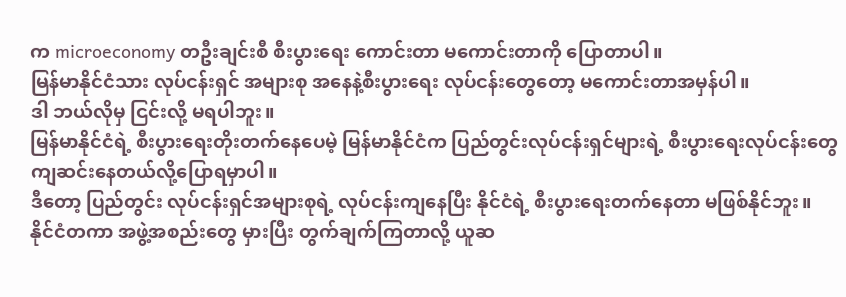က microeconomy တဦးချင်းစီ စီးပွားရေး ကောင်းတာ မကောင်းတာကို ပြောတာပါ။
မြန်မာနိုင်ငံသား လုပ်ငန်းရှင် အများစု အနေနဲ့စီးပွားရေး လုပ်ငန်းတွေတော့ မကောင်းတာအမှန်ပါ။
ဒါ ဘယ်လိုမှ ငြင်းလို့ မရပါဘူး။
မြန်မာနိုင်ငံရဲ့ စီးပွားရေးတိုးတက်နေပေမဲ့ မြန်မာနိုင်ငံက ပြည်တွင်းလုပ်ငန်းရှင်များရဲ့ စီးပွားရေးလုပ်ငန်းတွေကျဆင်းနေတယ်လို့ပြောရမှာပါ။
ဒီတော့ ပြည်တွင်း လုပ်ငန်းရှင်အများစုရဲ့ လုပ်ငန်းကျနေပြီး နိုင်ငံရဲ့ စီးပွားရေးတက်နေတာ မဖြစ်နိုင်ဘူး။
နိုင်ငံတကာ အဖွဲ့အစည်းတွေ မှားပြီး တွက်ချက်ကြတာလို့ ယူဆ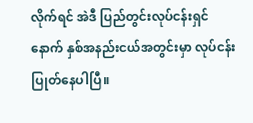လိုက်ရင် အဲဒီ ပြည်တွင်းလုပ်ငန်းရှင် နောက် နှစ်အနည်းငယ်အတွင်းမှာ လုပ်ငန်းပြုတ်နေပါပြီ။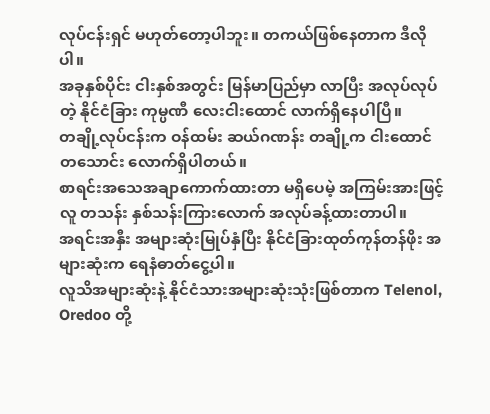လုပ်ငန်းရှင် မဟုတ်တော့ပါဘူး။ တကယ်ဖြစ်နေတာက ဒီလိုပါ။
အခုနှစ်ပိုင်း ငါးနှစ်အတွင်း မြန်မာပြည်မှာ လာပြီး အလုပ်လုပ်တဲ့ နိုင်ငံခြား ကုမ္ပဏီ လေးငါးထောင် လာက်ရှိနေပါပြီ။
တချို့လုပ်ငန်းက ဝန်ထမ်း ဆယ်ဂဏန်း တချို့က ငါးထောင် တသောင်း လောက်ရှိပါတယ်။
စာရင်းအသေအချာကောက်ထားတာ မရှိပေမဲ့ အကြမ်းအားဖြင့် လူ တသန်း နှစ်သန်းကြားလောက် အလုပ်ခန့်ထားတာပါ။
အရင်းအနှီး အများဆုံးမြုပ်နှံပြီး နိုင်ငံခြားထုတ်ကုန်တန်ဖိုး အများဆုံးက ရေနံဓာတ်ငွေ့ပါ။
လူသိအများဆုံးနဲ့ နိုင်ငံသားအများဆုံးသုံးဖြစ်တာက Telenol, Oredoo တို့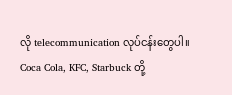လို telecommunication လုပ်ငန်းတွေပါ။
Coca Cola, KFC, Starbuck တို့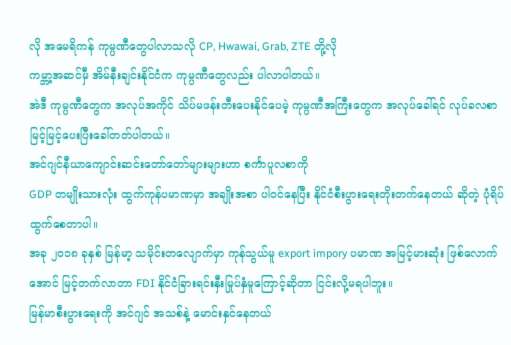လို အမေရိကန် ကုမ္ပဏီတွေပါလာသလို CP, Hwawai, Grab, ZTE တို့လို
ကမ္ဘာ့အဆင်မှီ အိမ်နီးချင်းနိုင်ငံက ကုမ္ပဏီတွေလည်း ပါလာပါတယ်။
အဲဒီ ကုမ္ပဏီတွေက အလုပ်အကိုင် သိပ်မဖန်းတီးပေးနိုင်ပေမဲ့ ကုမ္ပဏီအကြီးတွေက အလုပ်ခေါ်ရင် လုပ်ခလစာ မြင့်မြင့်ပေးပြီးခေါ်တတ်ပါတယ်။
အင်ဂျင်နီယာကျောင်းဆင်းတော်တော်များများဟာ စင်္ကာပူလစာကို
GDP တမျိုးသားလုံး ထွက်ကုန်ပမာဏမှာ အချိုးအစာ ပါဝင်နေပြီး နိုင်ငံစီးပွားရေးတိုးတက်နေတယ် ဆိုတဲ့ ပုံရိပ်ထွက်စေတာပါ။
အခု ၂၀၁၈ ခုနှစ် မြန်မာ့ သမိုင်းတလျောက်မှာ ကုန်သွယ်မူ export impory ပမာဏ အမြင့်မားဆုံး ဖြစ်လောက်အောင် မြင့်တက်လာတာ FDI နိုင်ငံခြားရင်းနှီးမြုပ်နှံမူကြောင့်ဆိုတာ ငြင်းလို့မရပါဘူး။
မြန်မာစီးပွားရေးကို အင်ဂျင် အသစ်နဲ့ မောင်းနှင်နေတယ်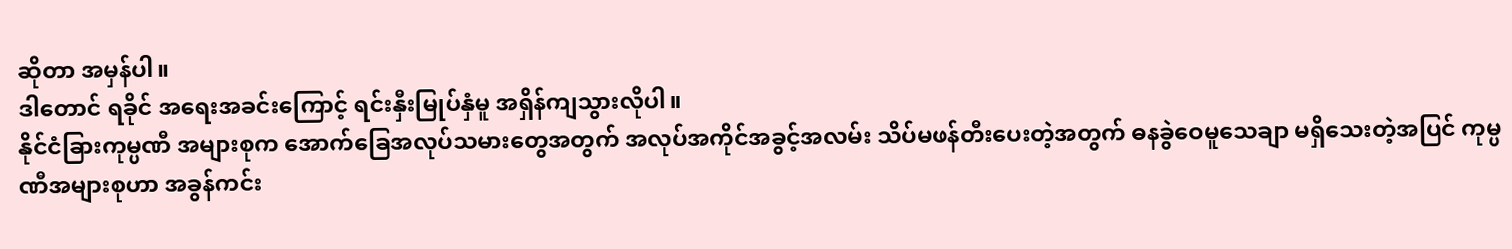ဆိုတာ အမှန်ပါ။
ဒါတောင် ရခိုင် အရေးအခင်းကြောင့် ရင်းနှီးမြုပ်နှံမူ အရှိန်ကျသွားလိုပါ။
နိုင်ငံခြားကုမ္ပဏီ အများစုက အောက်ခြေအလုပ်သမားတွေအတွက် အလုပ်အကိုင်အခွင့်အလမ်း သိပ်မဖန်တီးပေးတဲ့အတွက် ဓနခွဲဝေမူသေချာ မရှိသေးတဲ့အပြင် ကုမ္ပဏီအများစုဟာ အခွန်ကင်း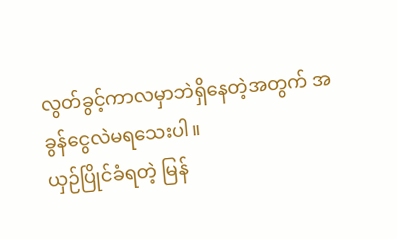လွတ်ခွင့်ကာလမှာဘဲရှိနေတဲ့အတွက် အခွန်ငွေလဲမရသေးပါ။
ယှဉ်ပြိုင်ခံရတဲ့ မြန်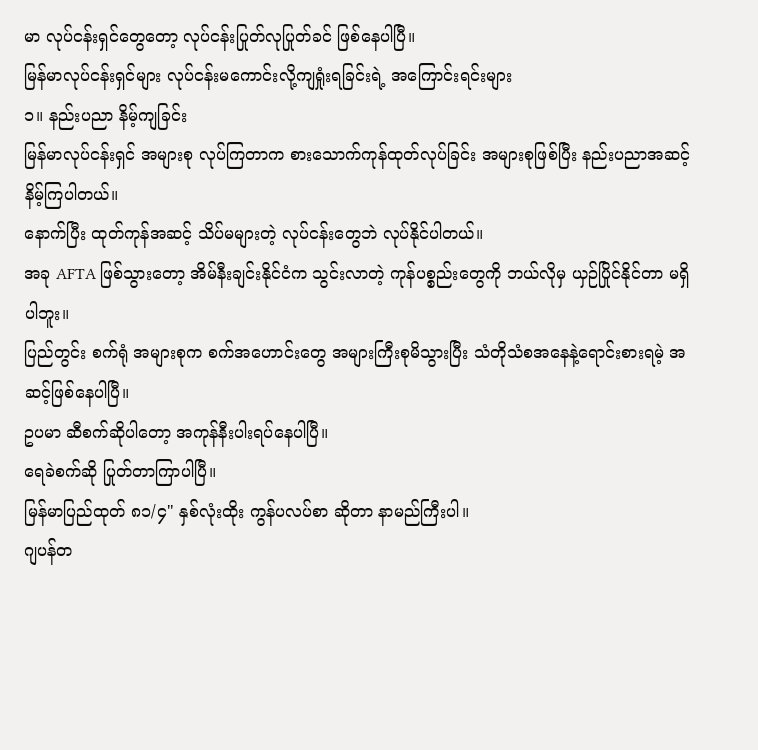မာ လုပ်ငန်းရှင်တွေတော့ လုပ်ငန်းပြုတ်လုပြုတ်ခင် ဖြစ်နေပါပြီ။
မြန်မာလုပ်ငန်းရှင်များ လုပ်ငန်းမကောင်းလို့ကျရှုံးရခြင်းရဲ့ အကြောင်းရင်းများ
၁။ နည်းပညာ နိမ့်ကျခြင်း
မြန်မာလုပ်ငန်းရှင် အများစု လုပ်ကြတာက စားသောက်ကုန်ထုတ်လုပ်ခြင်း အများစုဖြစ်ပြီး နည်းပညာအဆင့်နိမ့်ကြပါတယ်။
နောက်ပြီး ထုတ်ကုန်အဆင့် သိပ်မများတဲ့ လုပ်ငန်းတွေဘဲ လုပ်နိုင်ပါတယ်။
အခု AFTA ဖြစ်သွားတော့ အိမ်နီးချင်းနိုင်ငံက သွင်းလာတဲ့ ကုန်ပစ္စည်းတွေကို ဘယ်လိုမှ ယှဉ်ပြိုင်နိုင်တာ မရှိပါဘူး။
ပြည်တွင်း စက်ရုံ အများစုက စက်အဟောင်းတွေ အများကြီးစုမိသွားပြီး သံတိုသံစအနေနဲ့ရောင်းစားရမဲ့ အဆင့်ဖြစ်နေပါပြီ။
ဥပမာ ဆီစက်ဆိုပါတော့ အကုန်နီးပါးရပ်နေပါပြီ။
ရေခဲစက်ဆို ပြုတ်တာကြာပါပြီ။
မြန်မာပြည်ထုတ် ၈၁/၄" နှစ်လုံးထိုး ကွန်ပလပ်စာ ဆိုတာ နာမည်ကြီးပါ။
ဂျပန်တ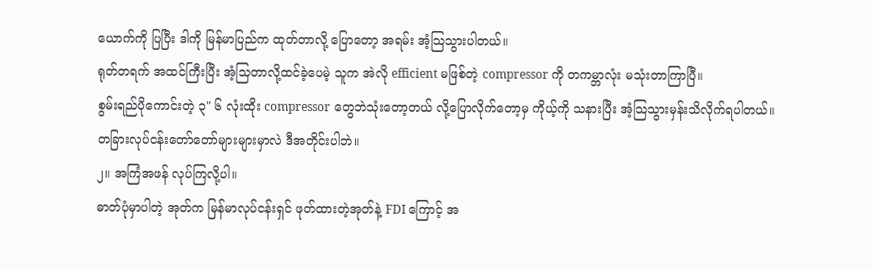ယောက်ကို ပြပြီး ဒါကို မြန်မာပြည်က ထုတ်တာလို့ ပြောတော့ အရမ်း အံ့သြသွားပါတယ်။
ရုတ်တရက် အထင်ကြီးပြီး အံ့သြတာလို့ထင်ခဲ့ပေမဲ့ သူက အဲလို efficient မဖြစ်တဲ့ compressor ကို တကမ္ဘာလုံး မသုံးတာကြာပြီ။
စွမ်းရည်ပိုကောင်းတဲ့ ၃" ၆ လုံးထိုး compressor တွေဘဲသုံးတော့တယ် လို့ပြောလိုက်တော့မှ ကိုယ့်ကို သနားပြီး အံ့သြသွားမှန်းသိလိုက်ရပါတယ်။
တခြားလုပ်ငန်းတော်တော်များများမှာလဲ ဒီအတိုင်းပါဘဲ။
၂။ အကြံအဖန် လုပ်ကြလို့ပါ။
ဓာတ်ပုံမှာပါတဲ့ အုတ်က မြန်မာလုပ်ငန်းရှင် ဖုတ်ထားတဲ့အုတ်နဲ့ FDI ကြောင့် အ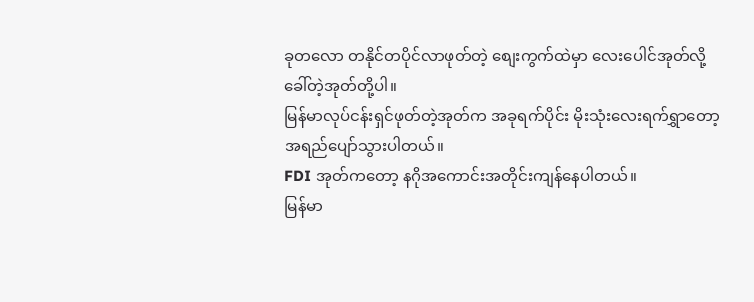ခုတလော တနိုင်တပိုင်လာဖုတ်တဲ့ စျေးကွက်ထဲမှာ လေးပေါင်အုတ်လို့ ခေါ်တဲ့အုတ်တို့ပါ။
မြန်မာလုပ်ငန်းရှင်ဖုတ်တဲ့အုတ်က အခုရက်ပိုင်း မိုးသုံးလေးရက်ရွှာတော့ အရည်ပျော်သွားပါတယ်။
FDI အုတ်ကတော့ နဂိုအကောင်းအတိုင်းကျန်နေပါတယ်။
မြန်မာ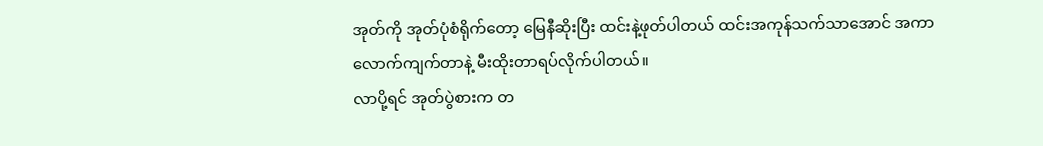အုတ်ကို အုတ်ပုံစံရိုက်တော့ မြေနီဆိုးပြီး ထင်းနဲ့ဖုတ်ပါတယ် ထင်းအကုန်သက်သာအောင် အကာလောက်ကျက်တာနဲ့ မီးထိုးတာရပ်လိုက်ပါတယ်။
လာပို့ရင် အုတ်ပွဲစားက တ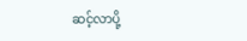ဆင့်လာပို့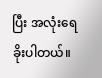ပြီး အလုံးရေခိုးပါတယ်။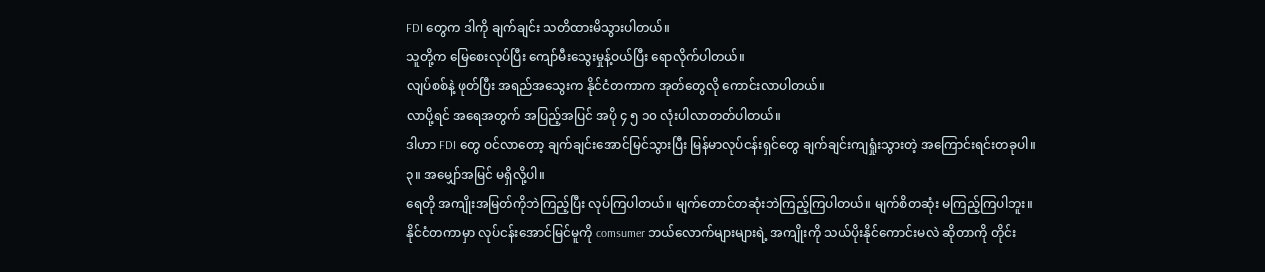FDI တွေက ဒါကို ချက်ချင်း သတိထားမိသွားပါတယ်။
သူတို့က မြေစေးလုပ်ပြီး ကျော်မီးသွေးမှုန့်ဝယ်ပြီး ရောလိုက်ပါတယ်။
လျပ်စစ်နဲ့ ဖုတ်ပြီး အရည်အသွေးက နိုင်ငံတကာက အုတ်တွေလို ကောင်းလာပါတယ်။
လာပို့ရင် အရေအတွက် အပြည့်အပြင် အပို ၄ ၅ ၁၀ လုံးပါလာတတ်ပါတယ်။
ဒါဟာ FDI တွေ ဝင်လာတော့ ချက်ချင်းအောင်မြင်သွားပြီး မြန်မာလုပ်ငန်းရှင်တွေ ချက်ချင်းကျရှုံးသွားတဲ့ အကြောင်းရင်းတခုပါ။
၃။ အမျှော်အမြင် မရှိလို့ပါ။
ရေတို အကျိုးအမြတ်ကိုဘဲကြည့်ပြီး လုပ်ကြပါတယ်။ မျက်တောင်တဆုံးဘဲကြည့်ကြပါတယ်။ မျက်စိတဆုံး မကြည့်ကြပါဘူး။
နိုင်ငံတကာမှာ လုပ်ငန်းအောင်မြင်မူကို comsumer ဘယ်လောက်များများရဲ့ အကျိုးကို သယ်ပိုးနိုင်ကောင်းမလဲ ဆိုတာကို တိုင်း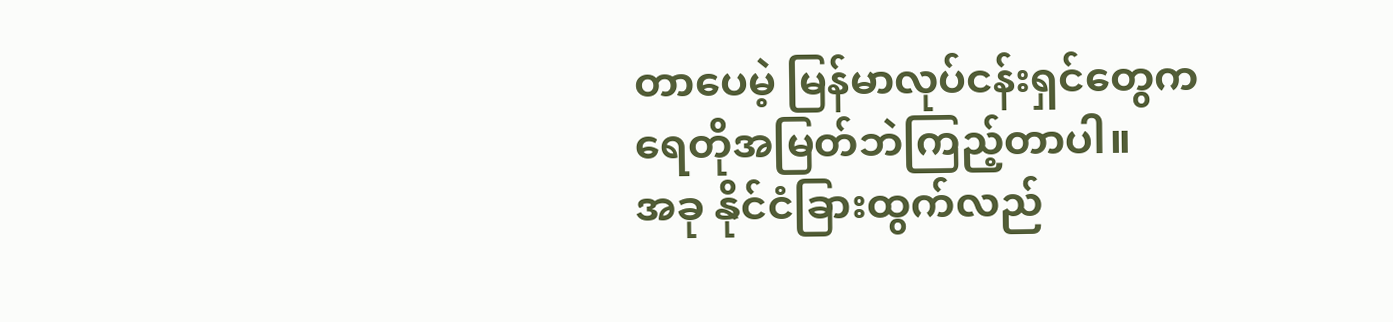တာပေမဲ့ မြန်မာလုပ်ငန်းရှင်တွေက ရေတိုအမြတ်ဘဲကြည့်တာပါ။
အခု နိုင်ငံခြားထွက်လည်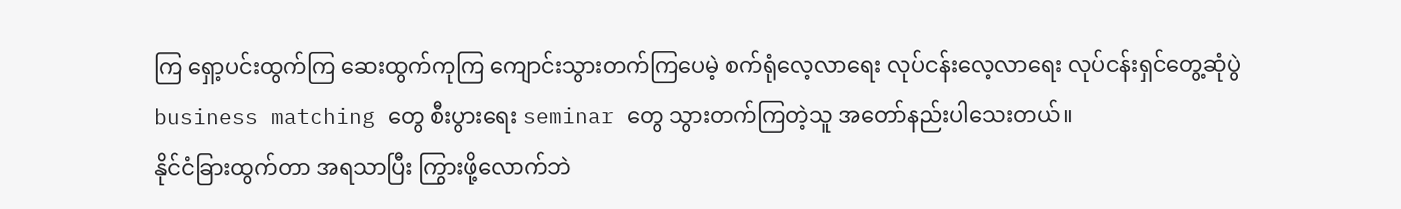ကြ ရှော့ပင်းထွက်ကြ ဆေးထွက်ကုကြ ကျောင်းသွားတက်ကြပေမဲ့ စက်ရုံလေ့လာရေး လုပ်ငန်းလေ့လာရေး လုပ်ငန်းရှင်တွေ့ဆုံပွဲ business matching တွေ စီးပွားရေး seminar တွေ သွားတက်ကြတဲ့သူ အတော်နည်းပါသေးတယ်။
နိုင်ငံခြားထွက်တာ အရသာပြီး ကြွားဖို့လောက်ဘဲ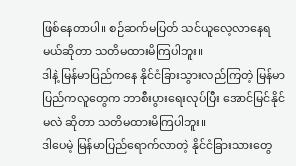ဖြစ်နေတာပါ။ စဉ်ဆက်မပြတ် သင်ယူလေ့လာနေရမယ်ဆိုတာ သတိမထားမိကြပါဘူး။
ဒါနဲ့ မြန်မာပြည်ကနေ နိုင်ငံခြားသွားလည်ကြတဲ့ မြန်မာပြည်ကလူတွေက ဘာစီးပွားရေးလုပ်ပြီး အောင်မြင်နိုင်မလဲ ဆိုတာ သတိမထားမိကြပါဘူး။
ဒါပေမဲ့ မြန်မာပြည်ရောက်လာတဲ့ နိုင်ငံခြားသားတွေ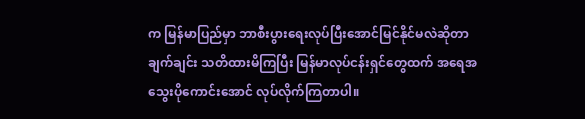က မြန်မာပြည်မှာ ဘာစီးပွားရေးလုပ်ပြီးအောင်မြင်နိုင်မလဲဆိုတာ ချက်ချင်း သတိထားမိကြပြီး မြန်မာလုပ်ငန်းရှင်တွေထက် အရေအသွေးပိုကောင်းအောင် လုပ်လိုက်ကြတာပါ။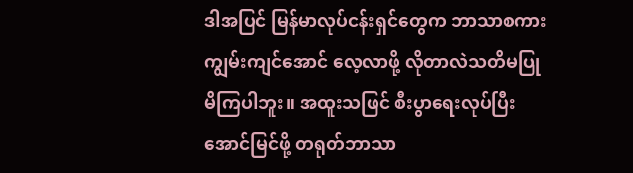ဒါအပြင် မြန်မာလုပ်ငန်းရှင်တွေက ဘာသာစကားကျွမ်းကျင်အောင် လေ့လာဖို့ လိုတာလဲသတိမပြုမိကြပါဘူး။ အထူးသဖြင် စီးပွာရေးလုပ်ပြီးအောင်မြင်ဖို့ တရုတ်ဘာသာ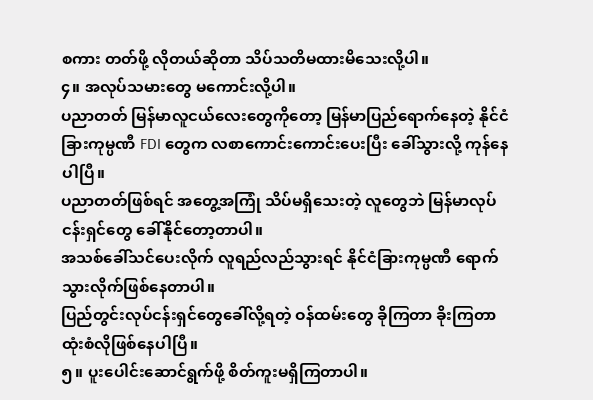စကား တတ်ဖို့ လိုတယ်ဆိုတာ သိပ်သတိမထားမိသေးလို့ပါ။
၄။ အလုပ်သမားတွေ မကောင်းလို့ပါ။
ပညာတတ် မြန်မာလူငယ်လေးတွေကိုတော့ မြန်မာပြည်ရောက်နေတဲ့ နိုင်ငံခြားကုမ္ပဏီ FDI တွေက လစာကောင်းကောင်းပေးပြီး ခေါ်သွားလို့ ကုန်နေပါပြီ။
ပညာတတ်ဖြစ်ရင် အတွေ့အကြုံ သိပ်မရှိသေးတဲ့ လူတွေဘဲ မြန်မာလုပ်ငန်းရှင်တွေ ခေါ်နိုင်တော့တာပါ။
အသစ်ခေါ်သင်ပေးလိုက် လူရည်လည်သွားရင် နိုင်ငံခြားကုမ္ပဏီ ရောက်သွားလိုက်ဖြစ်နေတာပါ။
ပြည်တွင်းလုပ်ငန်းရှင်တွေခေါ်လို့ရတဲ့ ဝန်ထမ်းတွေ ခိုကြတာ ခိုးကြတာ ထုံးစံလိုဖြစ်နေပါပြီ။
၅။ ပူးပေါင်းဆောင်ရွက်ဖို့ စိတ်ကူးမရှိကြတာပါ။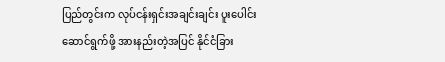ပြည်တွင်းက လုပ်ငန်းရှင်းအချင်းချင်း ပူးပေါင်းဆောင်ရွက်ဖို့ အားနည်းတဲ့အပြင် နိုင်ငံခြား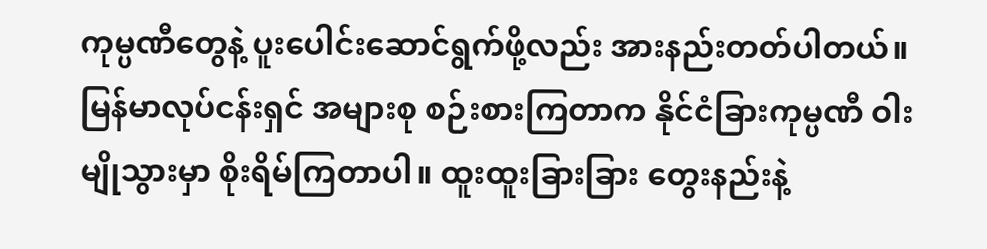ကုမ္ပဏီတွေနဲ့ ပူးပေါင်းဆောင်ရွက်ဖို့လည်း အားနည်းတတ်ပါတယ်။
မြန်မာလုပ်ငန်းရှင် အများစု စဉ်းစားကြတာက နိုင်ငံခြားကုမ္ပဏီ ဝါးမျိုသွားမှာ စိုးရိမ်ကြတာပါ။ ထူးထူးခြားခြား တွေးနည်းနဲ့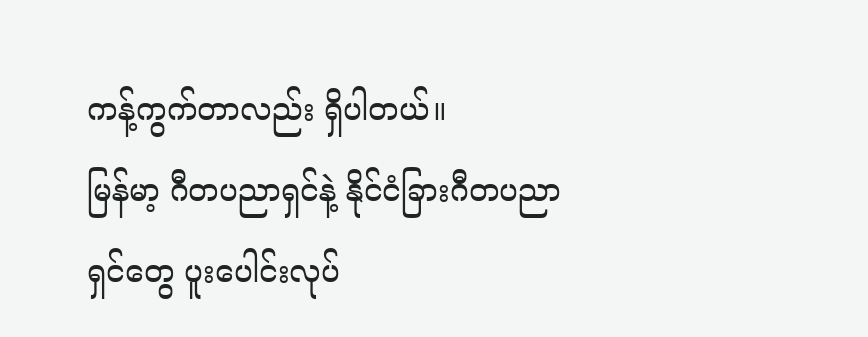ကန့်ကွက်တာလည်း ရှိပါတယ်။
မြန်မာ့ ဂီတပညာရှင်နဲ့ နိုင်ငံခြားဂီတပညာရှင်တွေ ပူးပေါင်းလုပ်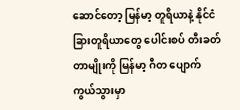ဆောင်တော့ မြန်မာ့ တူရိယာနဲ့ နိုင်ငံခြားတူရိယာတွေ ပေါင်းစပ် တီးခတ်တာမျိုးကို မြန်မာ့ ဂီတ ပျောက်ကွယ်သွားမှာ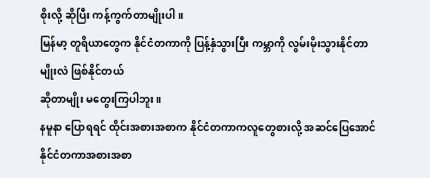စိုးလို့ ဆိုပြီး ကန့်ကွက်တာမျိုးပါ။
မြန်မာ့ တူရိယာတွေက နိုင်ငံတကာကို ပြန့်နှံသွားပြီး ကမ္ဘာကို လွမ်းမိုးသွားနိုင်တာမျိုးလဲ ဖြစ်နိုင်တယ်
ဆိုတာမျိုး မတွေးကြပါဘူး။
နမူနာ ပြောရရင် ထိုင်းအစားအစာက နိုင်ငံတကာကလူတွေစားလို့ အဆင်ပြေအောင် နိုင်ငံတကာအစားအစာ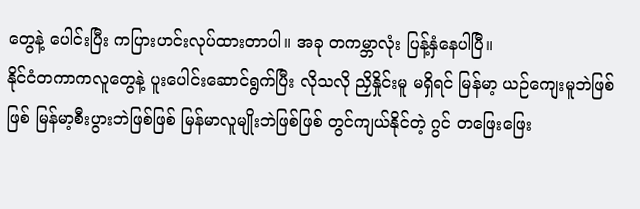တွေနဲ့ ပေါင်းပြီး ကပြားဟင်းလုပ်ထားတာပါ။ အခု တကမ္ဘာလုံး ပြန့်နှံနေပါပြီ။
နိုင်ငံတကာကလူတွေနဲ့ ပူးပေါင်းဆောင်ရွက်ပြီး လိုသလို ညှိနှိုင်းမူ မရှိရင် မြန်မာ့ ယဉ်ကျေးမူဘဲဖြစ်ဖြစ် မြန်မာ့စီးပွားဘဲဖြစ်ဖြစ် မြန်မာလူမျိုးဘဲဖြစ်ဖြစ် တွင်ကျယ်နိုင်တဲ့ ဂွင် တဖြေးဖြေး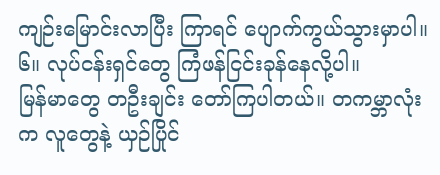ကျဉ်းမြောင်းလာပြီး ကြာရင် ပျောက်ကွယ်သွားမှာပါ။
၆။ လုပ်ငန်းရှင်တွေ ကြံဖန်ငြင်းခုန်နေလို့ပါ။
မြန်မာတွေ တဦးချင်း တော်ကြပါတယ်။ တကမ္ဘာလုံးက လူတွေနဲ့ ယှဉ်ပြိုင်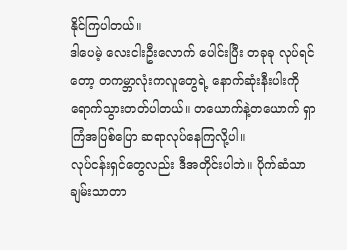နိုင်ကြပါတယ်။
ဒါပေမဲ့ လေးငါးဦးလောက် ပေါင်းပြီး တခုခု လုပ်ရင်တော့ တကမ္ဘာလုံးကလူတွေရဲ့ နောက်ဆုံးနီးပါးကို ရောက်သွားတတ်ပါတယ်။ တယောက်နဲ့တယောက် ရှာကြံအပြစ်ပြော ဆရာလုပ်နေကြလို့ပါ။
လုပ်ငန်းရှင်တွေလည်း ဒီအတိုင်းပါဘဲ။ ပိုက်ဆံသာ ချမ်းသာတာ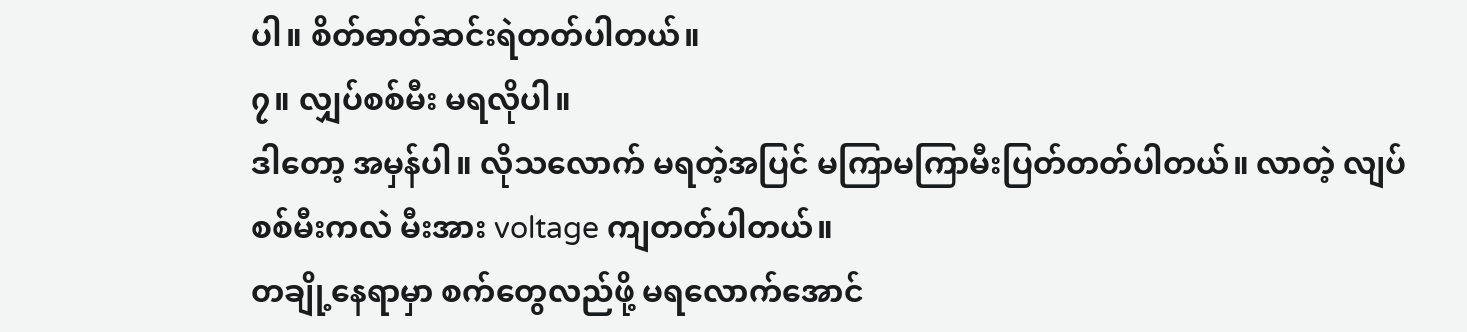ပါ။ စိတ်ဓာတ်ဆင်းရဲတတ်ပါတယ်။
၇။ လျှပ်စစ်မီး မရလိုပါ။
ဒါတော့ အမှန်ပါ။ လိုသလောက် မရတဲ့အပြင် မကြာမကြာမီးပြတ်တတ်ပါတယ်။ လာတဲ့ လျပ်စစ်မီးကလဲ မီးအား voltage ကျတတ်ပါတယ်။
တချို့နေရာမှာ စက်တွေလည်ဖို့ မရလောက်အောင်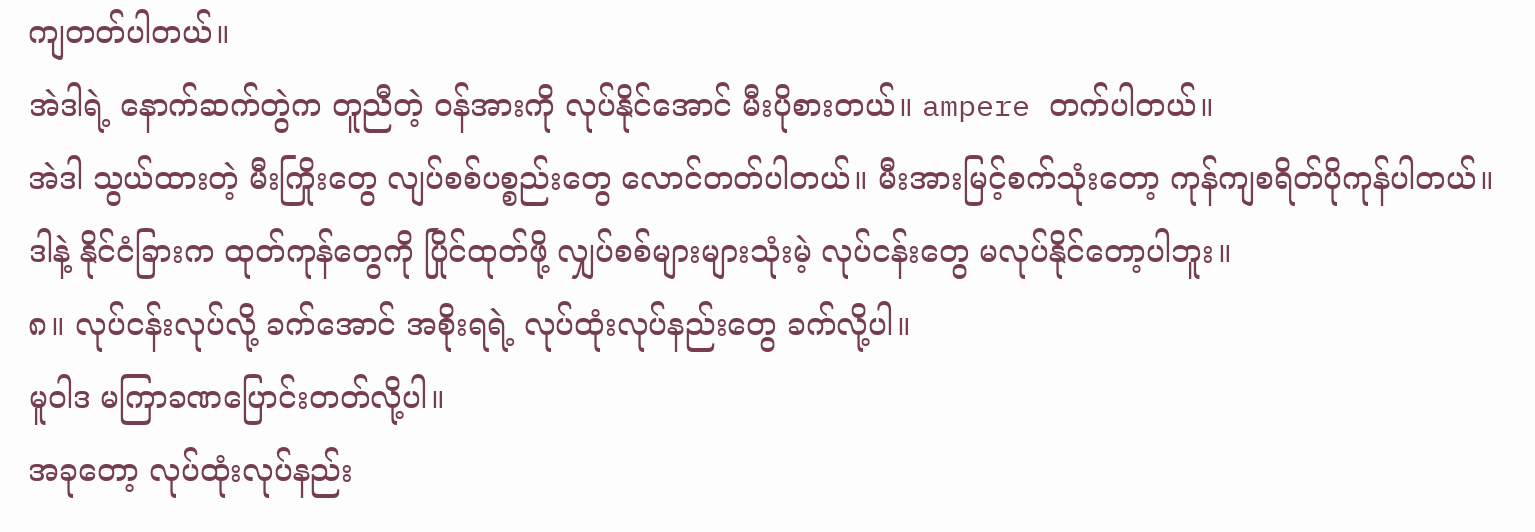ကျတတ်ပါတယ်။
အဲဒါရဲ့ နောက်ဆက်တွဲက တူညီတဲ့ ဝန်အားကို လုပ်နိုင်အောင် မီးပိုစားတယ်။ ampere တက်ပါတယ်။
အဲဒါ သွယ်ထားတဲ့ မီးကြိုးတွေ လျပ်စစ်ပစ္စည်းတွေ လောင်တတ်ပါတယ်။ မီးအားမြင့်စက်သုံးတော့ ကုန်ကျစရိတ်ပိုကုန်ပါတယ်။
ဒါနဲ့ နိုင်ငံခြားက ထုတ်ကုန်တွေကို ပြိုင်ထုတ်ဖို့ လျှပ်စစ်များများသုံးမဲ့ လုပ်ငန်းတွေ မလုပ်နိုင်တော့ပါဘူး။
၈။ လုပ်ငန်းလုပ်လို့ ခက်အောင် အစိုးရရဲ့ လုပ်ထုံးလုပ်နည်းတွေ ခက်လို့ပါ။
မူဝါဒ မကြာခဏပြောင်းတတ်လို့ပါ။
အခုတော့ လုပ်ထုံးလုပ်နည်း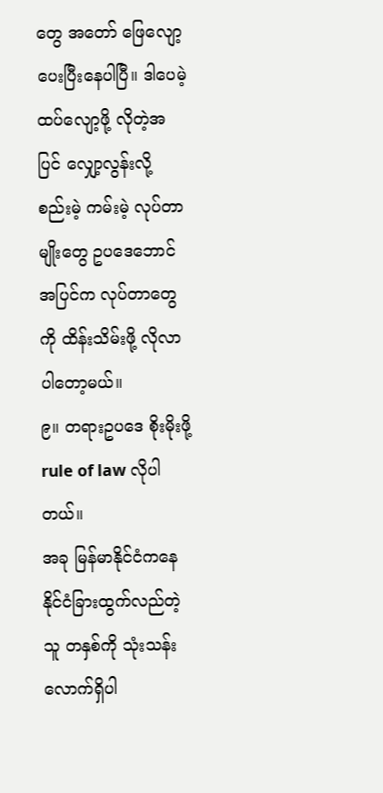တွေ အတော် ဖြေလျော့ပေးပြီးနေပါပြီ။ ဒါပေမဲ့ ထပ်လျော့ဖို့ လိုတဲ့အပြင် လျှော့လွန်းလို့ စည်းမဲ့ ကမ်းမဲ့ လုပ်တာမျိုးတွေ ဥပဒေဘောင် အပြင်က လုပ်တာတွေကို ထိန်းသိမ်းဖို့ လိုလာပါတော့မယ်။
၉။ တရားဥပဒေ စိုးမိုးဖို့ rule of law လိုပါတယ်။
အခု မြန်မာနိုင်ငံကနေ နိုင်ငံခြားထွက်လည်တဲ့သူ တနှစ်ကို သုံးသန်းလောက်ရှိပါ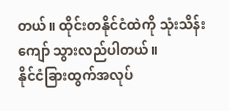တယ်။ ထိုင်းတနိုင်ငံထဲကို သုံးသိန်းကျော် သွားလည်ပါတယ်။
နိုင်ငံခြားထွက်အလုပ်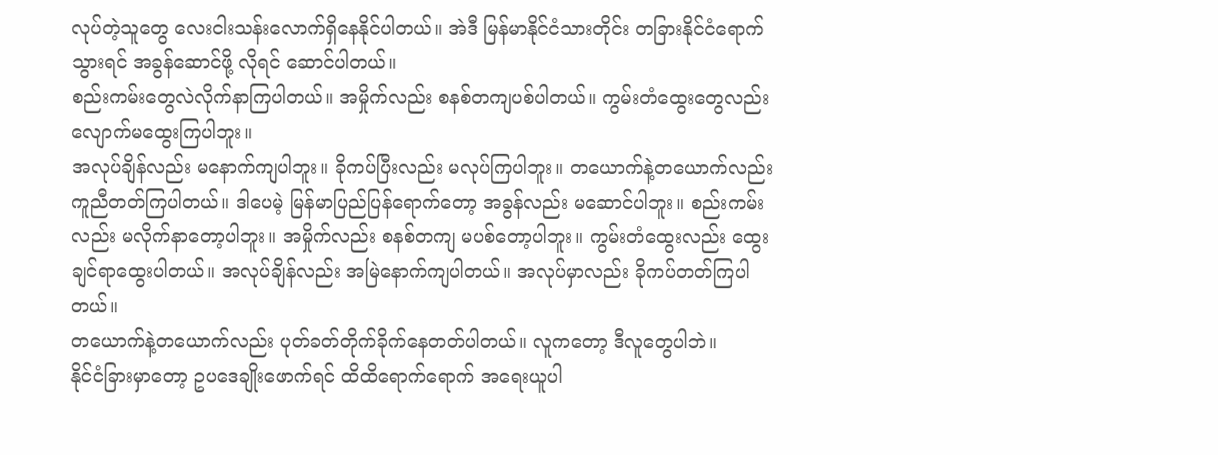လုပ်တဲ့သူတွေ လေးငါးသန်းလောက်ရှိနေနိုင်ပါတယ်။ အဲဒီ မြန်မာနိုင်ငံသားတိုင်း တခြားနိုင်ငံရောက်သွားရင် အခွန်ဆောင်ဖို့ လိုရင် ဆောင်ပါတယ်။
စည်းကမ်းတွေလဲလိုက်နာကြပါတယ်။ အမှိုက်လည်း စနစ်တကျပစ်ပါတယ်။ ကွမ်းတံထွေးတွေလည်း လျောက်မထွေးကြပါဘူး။
အလုပ်ချိန်လည်း မနောက်ကျပါဘူး။ ခိုကပ်ပြီးလည်း မလုပ်ကြပါဘူး။ တယောက်နဲ့တယောက်လည်း ကူညီတတ်ကြပါတယ်။ ဒါပေမဲ့ မြန်မာပြည်ပြန်ရောက်တော့ အခွန်လည်း မဆောင်ပါဘူး။ စည်းကမ်းလည်း မလိုက်နာတော့ပါဘူး။ အမှိုက်လည်း စနစ်တကျ မပစ်တော့ပါဘူး။ ကွမ်းတံထွေးလည်း ထွေးချင်ရာထွေးပါတယ်။ အလုပ်ချိန်လည်း အမြဲနောက်ကျပါတယ်။ အလုပ်မှာလည်း ခိုကပ်တတ်ကြပါတယ်။
တယောက်နဲ့တယောက်လည်း ပုတ်ခတ်တိုက်ခိုက်နေတတ်ပါတယ်။ လူကတော့ ဒီလူတွေပါဘဲ။
နိုင်ငံခြားမှာတော့ ဥပဒေချိုးဖောက်ရင် ထိထိရောက်ရောက် အရေးယူပါ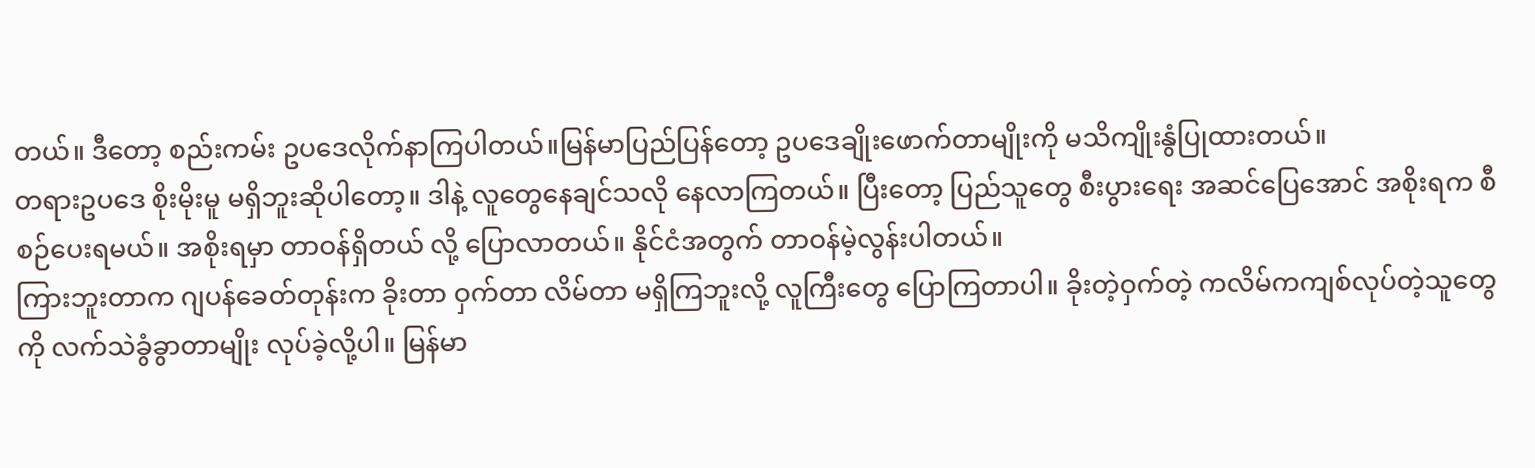တယ်။ ဒီတော့ စည်းကမ်း ဥပဒေလိုက်နာကြပါတယ်။မြန်မာပြည်ပြန်တော့ ဥပဒေချိုးဖောက်တာမျိုးကို မသိကျိုးနွံပြုထားတယ်။
တရားဥပဒေ စိုးမိုးမူ မရှိဘူးဆိုပါတော့။ ဒါနဲ့ လူတွေနေချင်သလို နေလာကြတယ်။ ပြီးတော့ ပြည်သူတွေ စီးပွားရေး အဆင်ပြေအောင် အစိုးရက စီစဉ်ပေးရမယ်။ အစိုးရမှာ တာဝန်ရှိတယ် လို့ ပြောလာတယ်။ နိုင်ငံအတွက် တာဝန်မဲ့လွန်းပါတယ်။
ကြားဘူးတာက ဂျပန်ခေတ်တုန်းက ခိုးတာ ဝှက်တာ လိမ်တာ မရှိကြဘူးလို့ လူကြီးတွေ ပြောကြတာပါ။ ခိုးတဲ့ဝှက်တဲ့ ကလိမ်ကကျစ်လုပ်တဲ့သူတွေကို လက်သဲခွံခွာတာမျိုး လုပ်ခဲ့လို့ပါ။ မြန်မာ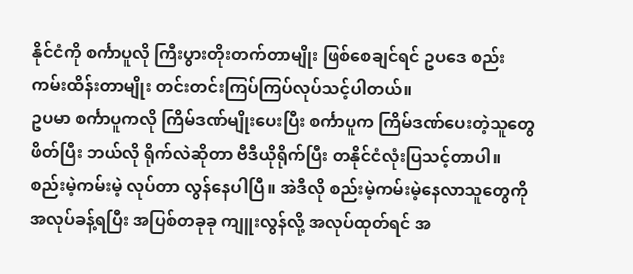နိုင်ငံကို စင်္ကာပူလို ကြီးပွားတိုးတက်တာမျိုး ဖြစ်စေချင်ရင် ဥပဒေ စည်းကမ်းထိန်းတာမျိုး တင်းတင်းကြပ်ကြပ်လုပ်သင့်ပါတယ်။
ဥပမာ စင်္ကာပူကလို ကြိမ်ဒဏ်မျိုးပေးပြီး စင်္ကာပူက ကြိမ်ဒဏ်ပေးတဲ့သူတွေဖိတ်ပြီး ဘယ်လို ရိုက်လဲဆိုတာ ဗီဒီယိုရိုက်ပြီး တနိုင်ငံလုံးပြသင့်တာပါ။ စည်းမဲ့ကမ်းမဲ့ လုပ်တာ လွန်နေပါပြီ။ အဲဒီလို စည်းမဲ့ကမ်းမဲ့နေလာသူတွေကို အလုပ်ခန့်ရပြီး အပြစ်တခုခု ကျူးလွန်လို့ အလုပ်ထုတ်ရင် အ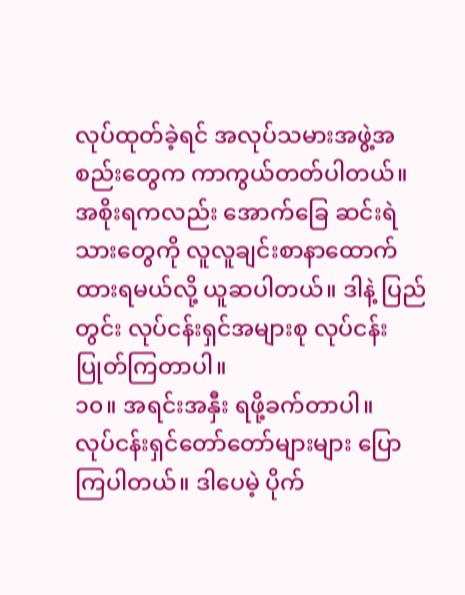လုပ်ထုတ်ခဲ့ရင် အလုပ်သမားအဖွဲ့အစည်းတွေက ကာကွယ်တတ်ပါတယ်။
အစိုးရကလည်း အောက်ခြေ ဆင်းရဲသားတွေကို လူလူချင်းစာနာထောက်ထားရမယ်လို့ ယူဆပါတယ်။ ဒါနဲ့ ပြည်တွင်း လုပ်ငန်းရှင်အများစု လုပ်ငန်းပြုတ်ကြတာပါ။
၁၀။ အရင်းအနှီး ရဖို့ခက်တာပါ။
လုပ်ငန်းရှင်တော်တော်များများ ပြောကြပါတယ်။ ဒါပေမဲ့ ပိုက်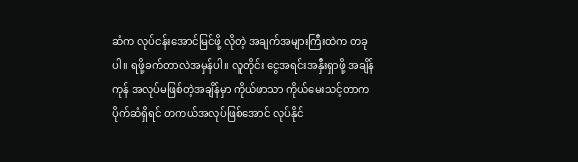ဆံက လုပ်ငန်းအောင်မြင်ဖို့ လိုတဲ့ အချက်အများကြီးထဲက တခုပါ။ ရဖို့ခက်တာလဲအမှန်ပါ။ လူတိုင်း ငွေအရင်းအနှီးရှာဖို့ အချိန်ကုန် အလုပ်မဖြစ်တဲ့အချိန်မှာ ကိုယ်ဖာသာ ကိုယ်မေးသင့်တာက ပိုက်ဆံရှိရင် တကယ်အလုပ်ဖြစ်အောင် လုပ်နိုင်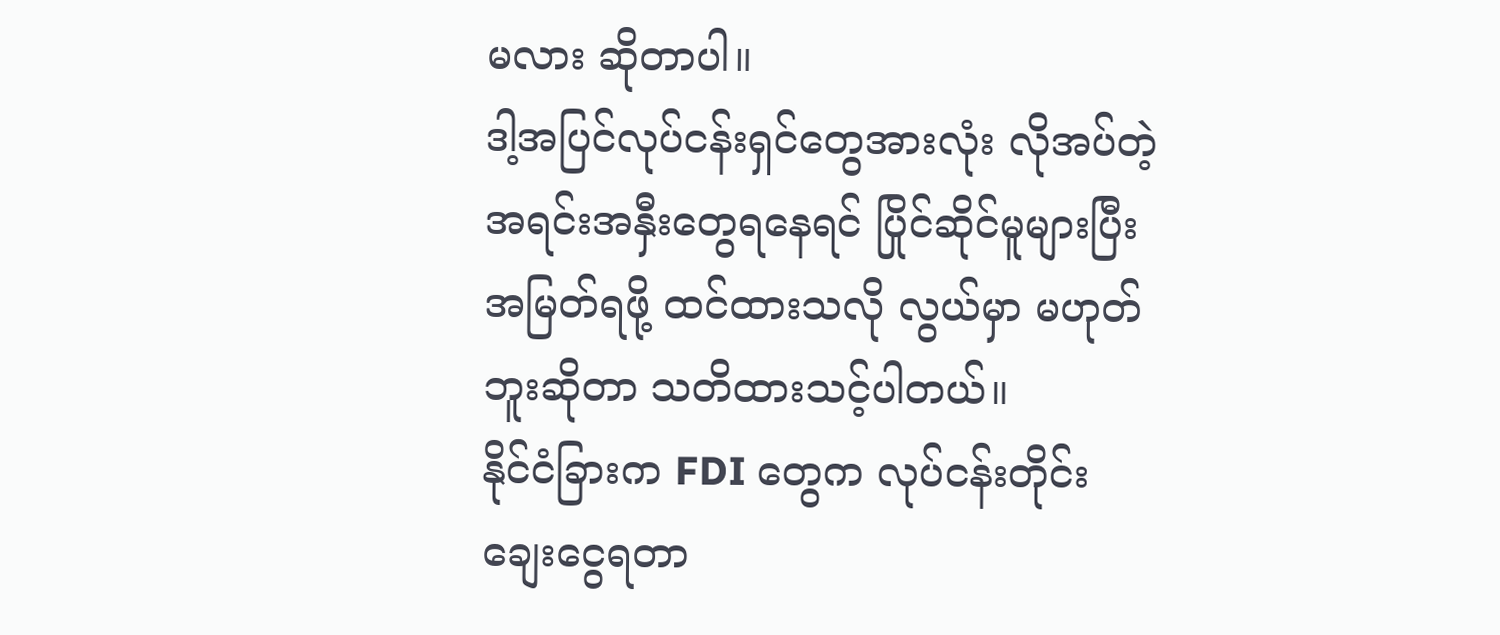မလား ဆိုတာပါ။
ဒါ့အပြင်လုပ်ငန်းရှင်တွေအားလုံး လိုအပ်တဲ့ အရင်းအနှီးတွေရနေရင် ပြိုင်ဆိုင်မူများပြီး အမြတ်ရဖို့ ထင်ထားသလို လွယ်မှာ မဟုတ်ဘူးဆိုတာ သတိထားသင့်ပါတယ်။
နိုင်ငံခြားက FDI တွေက လုပ်ငန်းတိုင်း ချေးငွေရတာ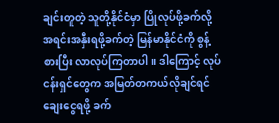ချင်းတူတဲ့ သူတို့နိုင်ငံမှာ ပြိုလုပ်ဖို့ခက်လို့ အရင်းအနှီးရဖို့ခက်တဲ့ မြန်မာနိုင်ငံကို စွန့်စားပြီး လာလုပ်ကြတာပါ။ ဒါကြောင့် လုပ်ငန်းရှင်တွေက အမြတ်တကယ်လိုချင်ရင် ချေးငွေရဖို့ ခက်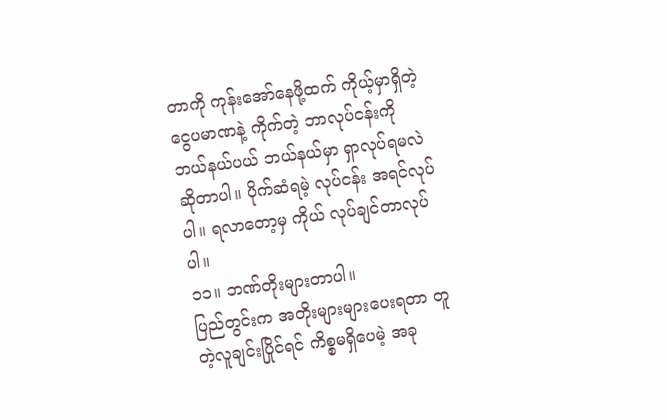တာကို ကုန်းအော်နေဖို့ထက် ကိုယ့်မှာရှိတဲ့ငွေပမာဏနဲ့ ကိုက်တဲ့ ဘာလုပ်ငန်းကို ဘယ်နယ်ပယ် ဘယ်နယ်မှာ ရှာလုပ်ရမလဲဆိုတာပါ။ ပိုက်ဆံရမဲ့ လုပ်ငန်း အရင်လုပ်ပါ။ ရလာတော့မှ ကိုယ် လုပ်ချင်တာလုပ်ပါ။
၁၁။ ဘဏ်တိုးများတာပါ။
ပြည်တွင်းက အတိုးများများပေးရတာ တူတဲ့လူချင်းပြိုင်ရင် ကိစ္စမရှိပေမဲ့ အခု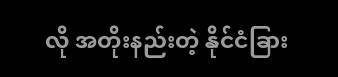လို အတိုးနည်းတဲ့ နိုင်ငံခြား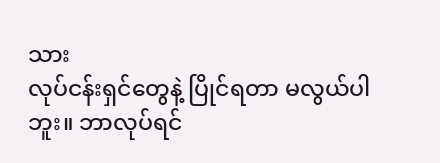သား
လုပ်ငန်းရှင်တွေနဲ့ ပြိုင်ရတာ မလွယ်ပါဘူး။ ဘာလုပ်ရင်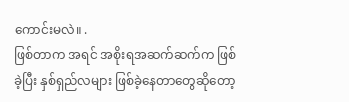ကောင်းမလဲ။ .
ဖြစ်တာက အရင် အစိုးရအဆက်ဆက်က ဖြစ်ခဲ့ပြီး နှစ်ရှည်လများ ဖြစ်ခဲ့နေတာတွေဆိုတော့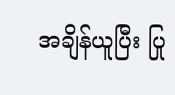အချိန်ယူပြီး ပြု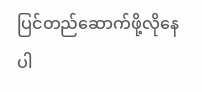ပြင်တည်ဆောက်ဖို့လိုနေပါ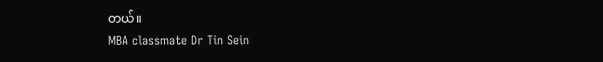တယ်။
MBA classmate Dr Tin Sein